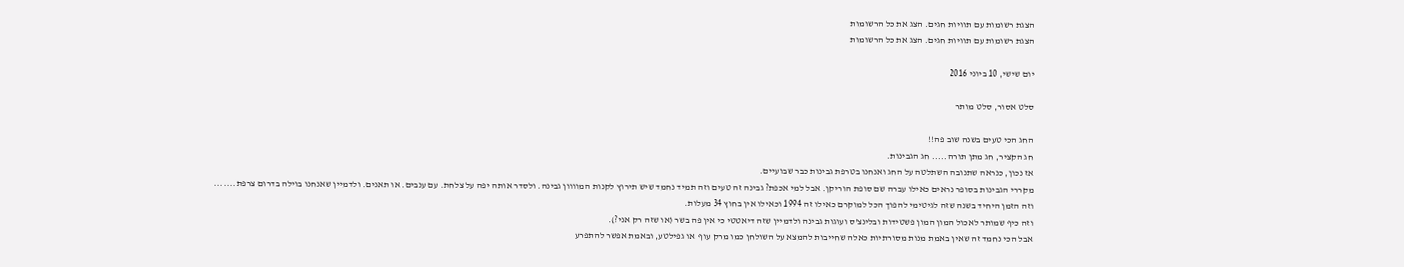הצגת רשומות עם תוויות חגים. הצג את כל הרשומות
הצגת רשומות עם תוויות חגים. הצג את כל הרשומות

יום שישי, 10 ביוני 2016

סלט אסור, סלט מותר

החג הכי טעים בשנה שוב פה!!
חג הקציר, חג מתן תורה..... חג הגבינות.
אז נכון, כנראה שתנובה השתלטה על החג ואנחנו בטרפת גבינות כבר שבועיים.
מקררי הגבינות בסופר נראים כאילו עברה שם סופת הוריקן. אבל למי אכפת? גבינה זה טעים וזה תמיד נחמד שיש תירוץ לקנות המוווון גבינה. ולסדר אותה יפה על צלחת. עם ענבים. או תאנים. ולדמיין שאנחנו בוילה בדרום צרפת.......
וזה הזמן היחיד בשנה שזה לגיטימי להפוך הכל למוקרם כאילו זה 1994 וכאילו אין בחוץ 34 מעלות.
וזה כיף שמותר לאכול המון המון פשטידות ובלינצ'ס ועוגות גבינה ולדמיין שזה דיאטטי כי אין פה בשר (או שזה רק אני?).
אבל הכי נחמד זה שאין באמת מנות מסורתיות כאלה שחייבות להמצא על השולחן כמו מרק עוף  או גפילטע, ובאמת אפשר להתפרע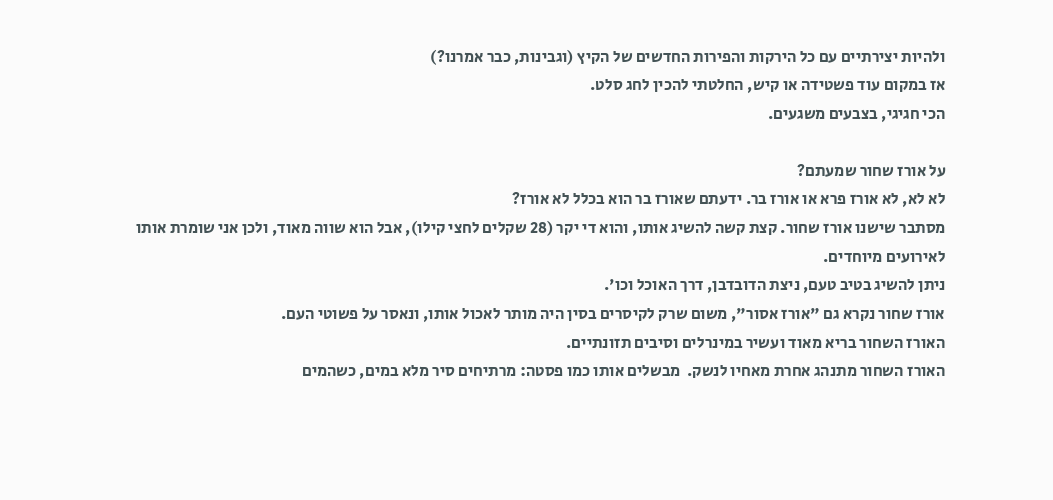ולהיות יצירתיים עם כל הירקות והפירות החדשים של הקיץ (וגבינות, כבר אמרנו?)
אז במקום עוד פשטידה או קיש, החלטתי להכין לחג סלט.
הכי חגיגי, בצבעים משגעים.

על אורז שחור שמעתם?
לא לא, לא אורז פרא או אורז בר. ידעתם שאורז בר הוא בכלל לא אורז?
מסתבר שישנו אורז שחור. קצת קשה להשיג אותו, והוא די יקר (28 שקלים לחצי קילו), אבל הוא שווה מאוד, ולכן אני שומרת אותו לאירועים מיוחדים.
ניתן להשיג בטיב טעם, ניצת הדובדבן, דרך האוכל וכו'.
אורז שחור נקרא גם "אורז אסור", משום שרק לקיסרים בסין היה מותר לאכול אותו, ונאסר על פשוטי העם.
האורז השחור בריא מאוד ועשיר במינרלים וסיבים תזונתיים.
האורז השחור מתנהג אחרת מאחיו לנשק.  מבשלים אותו כמו פסטה: מרתיחים סיר מלא במים, כשהמים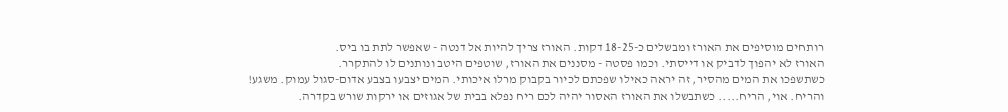רותחים מוסיפים את האורז ומבשלים כ-18-25 דקות. האורז צריך להיות אל דנטה - שאפשר לתת בו ביס.
האורז לא יהפוך לדביק או דייסתי. וכמו פסטה - מסננים את האורז, שוטפים היטב ונותנים לו להתקרר.
כשתשפכו את המים מהסיר, זה יראה כאילו שפכתם לכיור בקבוק מרלו איכותי. המים יצבעו בצבע אדום-סגול עמוק. משגע!
והריח. אוי, הריח..... כשתבשלו את האורז האסור יהיה לכם ריח נפלא בבית של אגוזים או ירקות שורש בקדרה.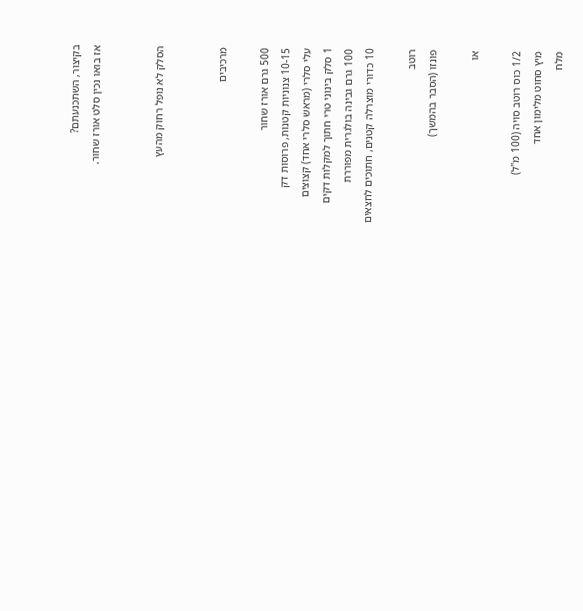בקיצור, השתכנעתם?
אז בואו נכין סלט אורז שחור.


הסלק לא נופל רחוק מהעץ


מרכיבים

500 גרם אורז שחור
10-15 צנוניות קטנות, פרוסות דק
עלי סלרי (מראש סלרי אחד) קצוצים
1 סלק בינוני טרי חתוך למקלות דקים
100 גרם גבינה בולגרית מפוררת
10 כדורי מוצרלה קטנים, חתוכים לחצאים

רוטב
פונזו (הסבר בהמשך)

או

1/2 כוס רוטב סויה (100 מ"ל)
מיץ סחוט מלימון אחד
מלח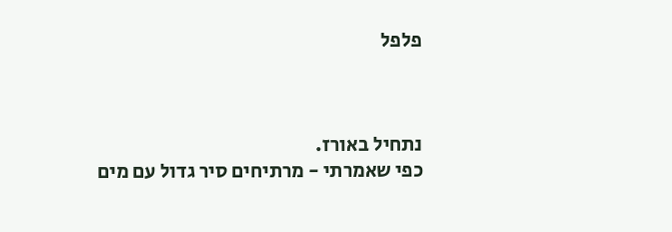פלפל



נתחיל באורז.
כפי שאמרתי - מרתיחים סיר גדול עם מים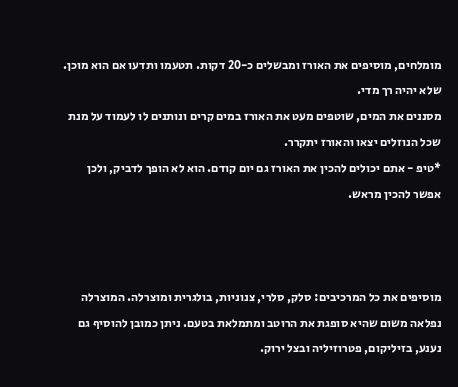מומלחים, מוסיפים את האורז ומבשלים כ-20 דקות. תטעמו ותדעו אם הוא מוכן. שלא יהיה רך מדי.
מסננים את המים, שוטפים מעט את האורז במים קרים ונותנים לו לעמוד על מנת שכל הנוזלים יצאו והאורז יתקרר.
*טיפ - אתם יכולים להכין את האורז גם יום קודם. הוא לא הופך לדביק, ולכן אפשר להכין מראש.



מוסיפים את כל המרכיבים: סלק, סלרי, צנוניות, בולגרית ומוצרלה. המוצרלה נפלאה משום שהיא סופגת את הרוטב ומתמלאת בטעם. ניתן כמובן להוסיף גם נענע, בזיליקום, פטרוזיליה ובצל ירוק.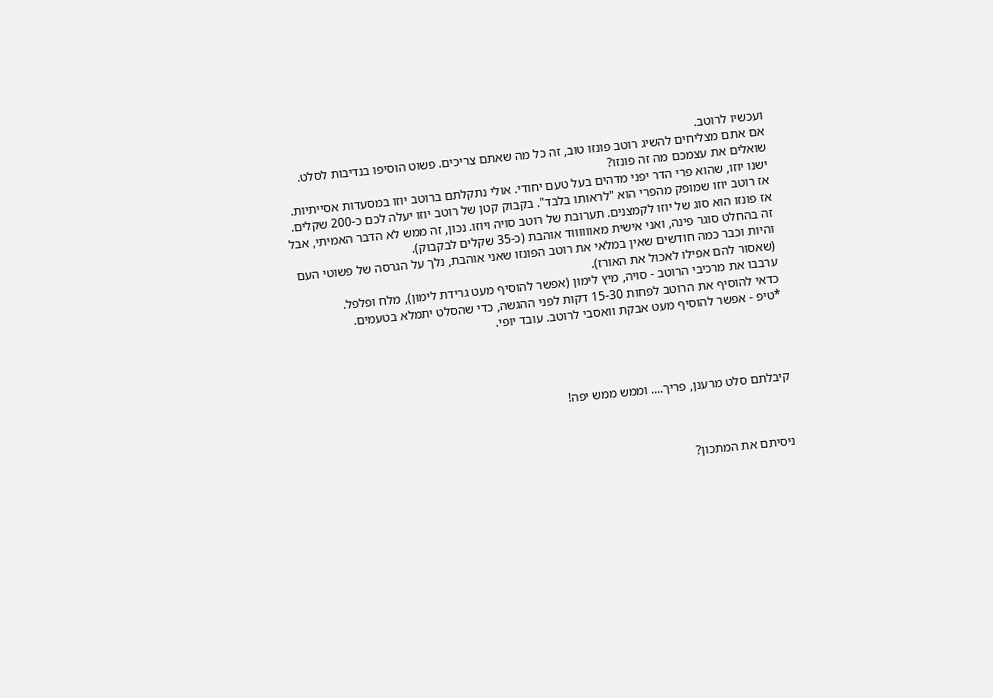ועכשיו לרוטב.
אם אתם מצליחים להשיג רוטב פונזו טוב, זה כל מה שאתם צריכים. פשוט הוסיפו בנדיבות לסלט.
שואלים את עצמכם מה זה פונזו?
ישנו יוזו, שהוא פרי הדר יפני מדהים בעל טעם יחודי. אולי נתקלתם ברוטב יוזו במסעדות אסייתיות. אז רוטב יוזו שמופק מהפרי הוא "לראותו בלבד". בקבוק קטן של רוטב יוזו יעלה לכם כ-200 שקלים.
אז פונזו הוא סוג של יוזו לקמצנים. תערובת של רוטב סויה ויוזו. נכון, זה ממש לא הדבר האמיתי, אבל זה בהחלט סוגר פינה, ואני אישית מאווווווד אוהבת (כ-35 שקלים לבקבוק).
והיות וכבר כמה חודשים שאין במלאי את רוטב הפונזו שאני אוהבת, נלך על הגרסה של פשוטי העם (שאסור להם אפילו לאכול את האורז).
ערבבו את מרכיבי הרוטב - סויה, מיץ לימון (אפשר להוסיף מעט גרידת לימון), מלח ופלפל.
כדאי להוסיף את הרוטב לפחות 15-30 דקות לפני ההגשה, כדי שהסלט יתמלא בטעמים.
*טיפ - אפשר להוסיף מעט אבקת וואסבי לרוטב. עובד יופי.




קיבלתם סלט מרענן, פריך.... וממש ממש יפה!



ניסיתם את המתכון?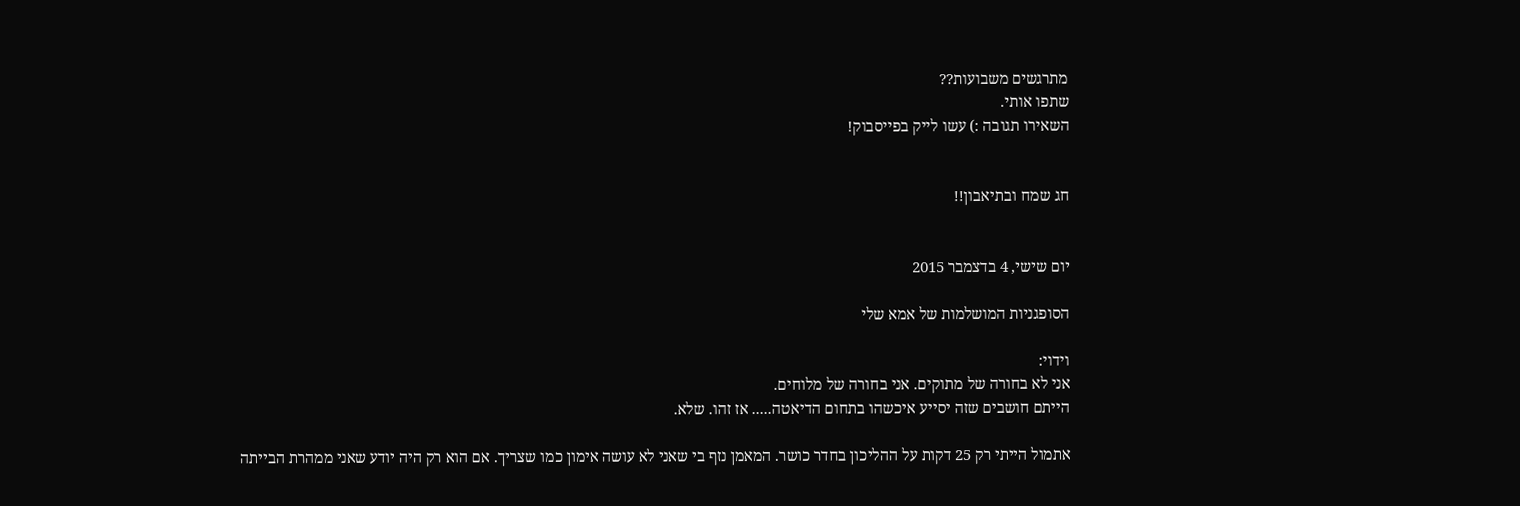מתרגשים משבועות??
שתפו אותי.
השאירו תגובה :) עשו לייק בפייסבוק!


חג שמח ובתיאבון!!


יום שישי, 4 בדצמבר 2015

הסופגניות המושלמות של אמא שלי

וידוי:
אני לא בחורה של מתוקים. אני בחורה של מלוחים.
הייתם חושבים שזה יסייע איכשהו בתחום הדיאטה..... אז זהו. שלא.

אתמול הייתי רק 25 דקות על ההליכון בחדר כושר. המאמן נזף בי שאני לא עושה אימון כמו שצריך. אם הוא רק היה יודע שאני ממהרת הבייתה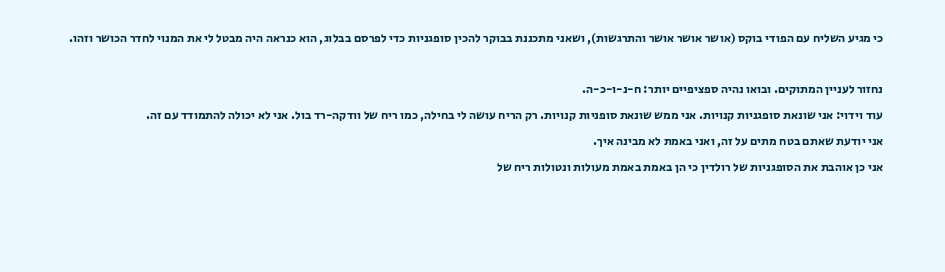כי מגיע השליח עם הפודי בוקס (אושר אושר אושר והתרגשות), ושאני מתכננת בבוקר להכין סופגניות כדי לפרסם בבלוג, הוא כנראה היה מבטל לי את המנוי לחדר הכושר וזהו.

נחזור לעניין המתוקים. ובואו נהיה ספציפיים יותר: ח-נ-ו-כ-ה.
עוד וידוי: אני שונאת סופגניות קנויות. אני ממש שונאת סופניות קנויות. רק הריח עושה לי בחילה, כמו ריח של וודקה-רד בול. אני לא יכולה להתמודד עם זה.
אני יודעת שאתם בטח מתים על זה, ואני באמת לא מבינה איך.
אני כן אוהבת את הסופגניות של רולדין כי הן באמת באמת מעולות ונטולות ריח של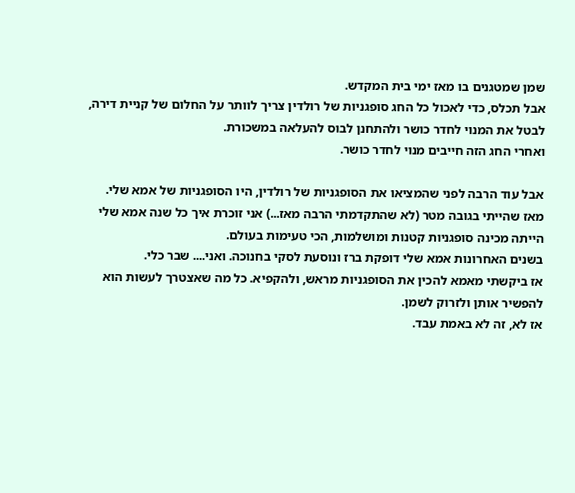שמן שמטגנים בו מאז ימי בית המקדש.
אבל תכלס, כדי לאכול כל החג סופגניות של רולדין צריך לוותר על החלום של קניית דירה, לבטל את המנוי לחדר כושר ולהתחנן לבוס להעלאה במשכורת.
ואחרי החג הזה חייבים מנוי לחדר כושר.

אבל עוד הרבה לפני שהמציאו את הסופגניות של רולדין, היו הסופגניות של אמא שלי.
מאז שהייתי בגובה מטר (לא שהתקדמתי הרבה מאז...) אני זוכרת איך כל שנה אמא שלי הייתה מכינה סופגניות קטנות ומושלמות, הכי טעימות בעולם.
בשנים האחרונות אמא שלי דופקת ברז ונוסעת לסקי בחנוכה. ואני.... שבר כלי.
אז ביקשתי מאמא להכין את הסופגניות מראש, ולהקפיא. כל מה שאצטרך לעשות הוא להפשיר אותן ולזרוק לשמן.
אז לא, זה לא באמת עבד.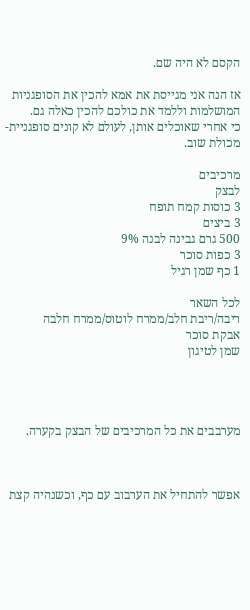הקסם לא היה שם.

אז הנה אני מגייסת את אמא להכין את הסופגניות המושלמות וללמד את כולכם להכין כאלה גם.
כי אחרי שאוכלים אותן, לעולם לא קונים סופגניית-מכולת שוב.

מרכיבים
לבצק
3 כוסות קמח תופח
3 ביצים
500 גרם גבינה לבנה 9%
3 כפות סוכר
1 כף שמן רגיל

לכל השאר
ריבה/ריבת חלב/ממרח לוטוס/ממרח חלבה
אבקת סוכר
שמן לטיגון




מערבבים את כל המרכיבים של הבצק בקערה.



אפשר להתחיל את הערבוב עם כף, וכשנהיה קצת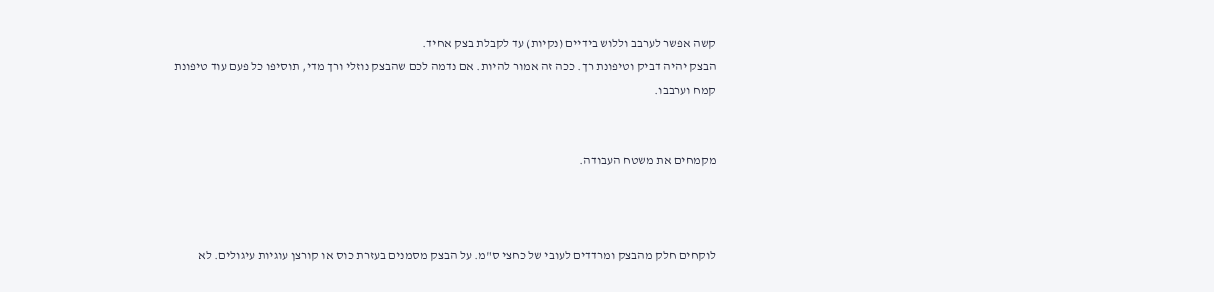קשה אפשר לערבב וללוש בידיים (נקיות) עד לקבלת בצק אחיד.
הבצק יהיה דביק וטיפונת רך. ככה זה אמור להיות. אם נדמה לכם שהבצק נוזלי ורך מדי, תוסיפו כל פעם עוד טיפונת קמח וערבבו.


מקמחים את משטח העבודה.



לוקחים חלק מהבצק ומרדדים לעובי של כחצי ס"מ. על הבצק מסמנים בעזרת כוס או קורצן עוגיות עיגולים. לא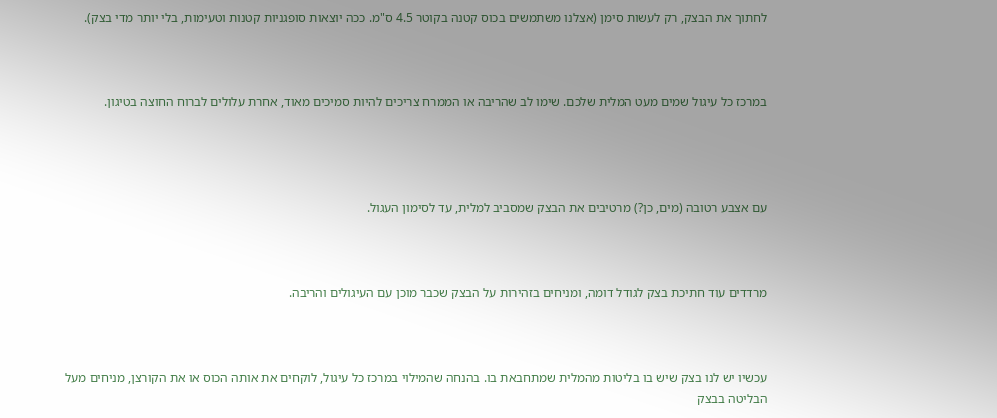לחתוך את הבצק, רק לעשות סימן (אצלנו משתמשים בכוס קטנה בקוטר 4.5 ס"מ. ככה יוצאות סופגניות קטנות וטעימות, בלי יותר מדי בצק).



במרכז כל עיגול שמים מעט המלית שלכם. שימו לב שהריבה או הממרח צריכים להיות סמיכים מאוד, אחרת עלולים לברוח החוצה בטיגון.




עם אצבע רטובה (מים, כן?) מרטיבים את הבצק שמסביב למלית, עד לסימון העגול.



מרדדים עוד חתיכת בצק לגודל דומה, ומניחים בזהירות על הבצק שכבר מוכן עם העיגולים והריבה.



עכשיו יש לנו בצק שיש בו בליטות מהמלית שמתחבאת בו. בהנחה שהמילוי במרכז כל עיגול, לוקחים את אותה הכוס או את הקורצן, מניחים מעל הבליטה בבצק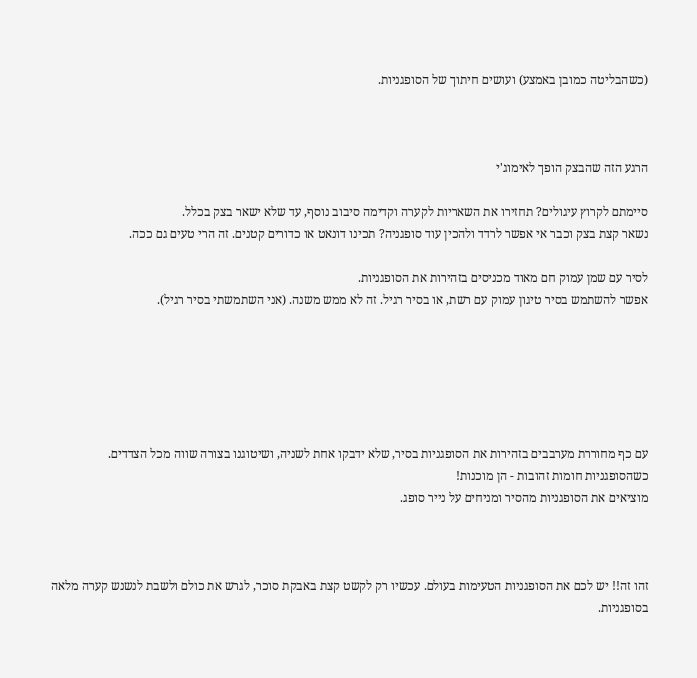(כשהבליטה כמובן באמצע) ועושים חיתוך של הסופגניות.



הרגע הזה שהבצק הופך לאימוג'י

סיימתם לקרוץ עיגולים? תחזירו את השאריות לקערה וקדימה סיבוב נוסף, עד שלא ישאר בצק בכלל.
נשאר קצת בצק וכבר אי אפשר לרדד ולהכין עוד סופגניה? תכינו דונאט או כדורים קטנים. זה הרי טעים גם ככה.

לסיר עם שמן עמוק חם מאוד מכניסים בזהירות את הסופגניות.
אפשר להשתמש בסיר טיגון עמוק עם רשת, או בסיר רגיל. זה לא ממש משנה. (אני השתמשתי בסיר רגיל).






עם כף מחוררת מערבבים בזהירות את הסופגניות בסיר, שלא ידבקו אחת לשניה, ושיטוגנו בצורה שווה מכל הצדדים.
כשהסופגניות חומות זהובות - הן מוכנות!
מוציאים את הסופגניות מהסיר ומניחים על נייר סופג.



זהו זה!! יש לכם את הסופגניות הטעימות בעולם. עכשיו רק לקשט קצת באבקת סוכר, לגרש את כולם ולשבת לנשנש קערה מלאה בסופגניות.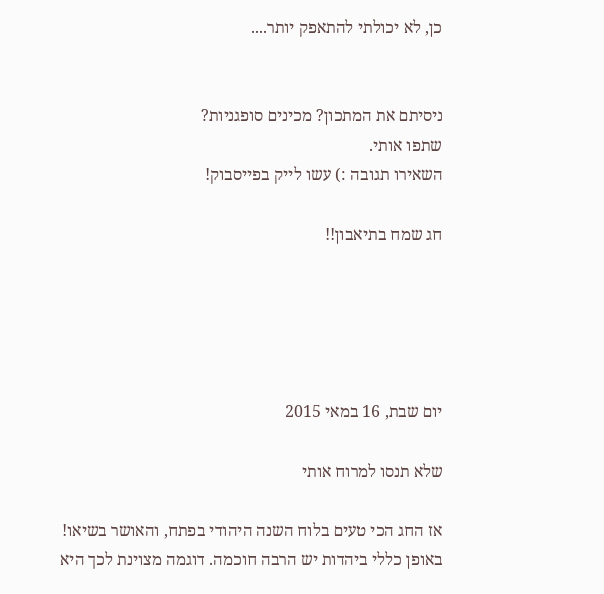כן, לא יכולתי להתאפק יותר....


ניסיתם את המתכון? מכינים סופגניות?
שתפו אותי.
השאירו תגובה :) עשו לייק בפייסבוק!

חג שמח בתיאבון!!





יום שבת, 16 במאי 2015

שלא תנסו למרוח אותי

אז החג הכי טעים בלוח השנה היהודי בפתח, והאושר בשיאו!
באופן כללי ביהדות יש הרבה חוכמה. דוגמה מצוינת לכך היא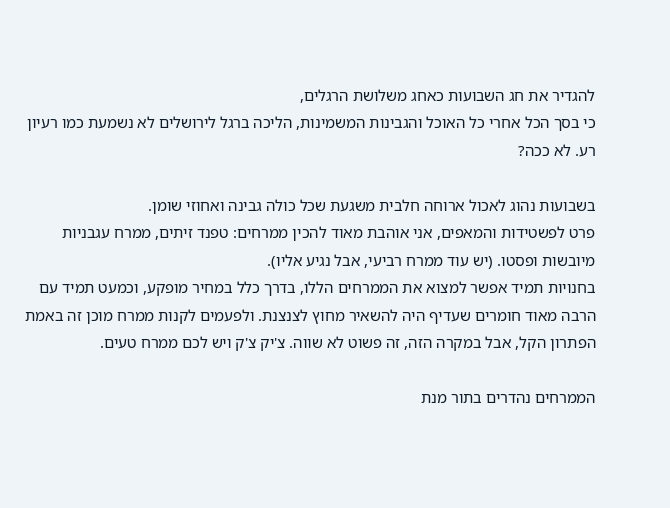להגדיר את חג השבועות כאחג משלושת הרגלים,
כי בסך הכל אחרי כל האוכל והגבינות המשמינות, הליכה ברגל לירושלים לא נשמעת כמו רעיון רע. לא ככה?

בשבועות נהוג לאכול ארוחה חלבית משגעת שכל כולה גבינה ואחוזי שומן.
פרט לפשטידות והמאפים, אני אוהבת מאוד להכין ממרחים: טפנד זיתים, ממרח עגבניות מיובשות ופסטו. (יש עוד ממרח רביעי, אבל נגיע אליו).
בחנויות תמיד אפשר למצוא את הממרחים הללו, בדרך כלל במחיר מופקע, וכמעט תמיד עם הרבה מאוד חומרים שעדיף היה להשאיר מחוץ לצנצנת. ולפעמים לקנות ממרח מוכן זה באמת הפתרון הקל, אבל במקרה הזה, זה פשוט לא שווה. צ'יק צ'ק ויש לכם ממרח טעים.

הממרחים נהדרים בתור מנת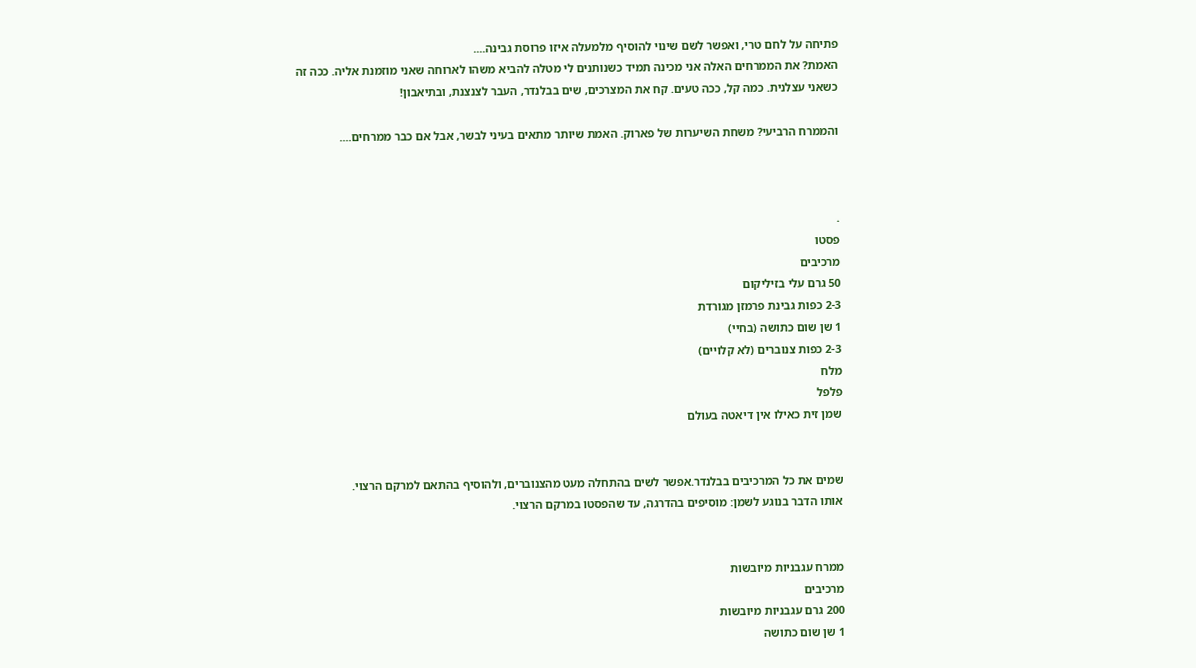פתיחה על לחם טרי, ואפשר לשם שינוי להוסיף מלמעלה איזו פרוסת גבינה....
האמת? את הממרחים האלה אני מכינה תמיד כשנותנים לי מטלה להביא משהו לארוחה שאני מוזמנת אליה. ככה זה כשאני עצלנית. כמה קל, ככה טעים. קח את המצרכים, שים בבלנדר, העבר לצנצנת, ובתיאבון!

והממרח הרביעי? משחת השיערות של פארוק. האמת שיותר מתאים בעיני לבשר, אבל אם כבר ממרחים....



.
פסטו
מרכיבים
50 גרם עלי בזיליקום
2-3 כפות גבינת פרמזן מגורדת
1 שן שום כתושה (בחיי)
2-3 כפות צנוברים (לא קלויים)
מלח
פלפל
שמן זית כאילו אין דיאטה בעולם


שמים את כל המרכיבים בבלנדר.אפשר לשים בהתחלה מעט מהצנוברים, ולהוסיף בהתאם למרקם הרצוי.
אותו הדבר בנוגע לשמן: מוסיפים בהדרגה, עד שהפסטו במרקם הרצוי.


ממרח עגבניות מיובשות
מרכיבים
200 גרם עגבניות מיובשות
1 שן שום כתושה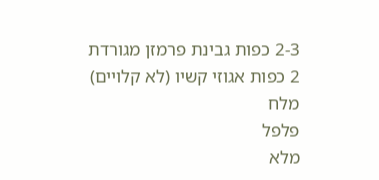2-3 כפות גבינת פרמזן מגורדת
2 כפות אגוזי קשיו (לא קלויים)
מלח
פלפל
מלא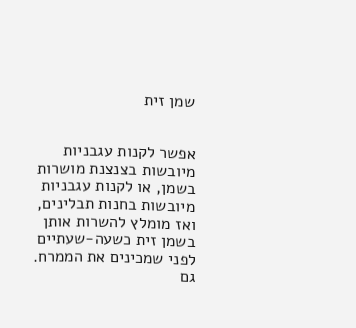שמן זית


אפשר לקנות עגבניות מיובשות בצנצנת מושרות בשמן, או לקנות עגבניות מיובשות בחנות תבלינים, ואז מומלץ להשרות אותן בשמן זית כשעה-שעתיים לפני שמכינים את הממרח.
גם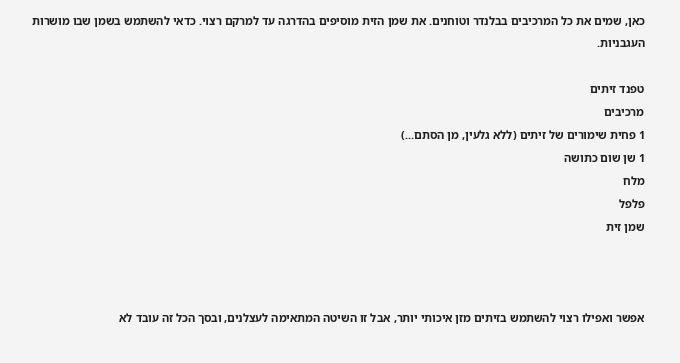כאן, שמים את כל המרכיבים בבלנדר וטוחנים. את שמן הזית מוסיפים בהדרגה עד למרקם רצוי. כדאי להשתמש בשמן שבו מושרות העגבניות.

טפנד זיתים
מרכיבים
1 פחית שימורים של זיתים (ללא גלעין, מן הסתם...)
1 שן שום כתושה
מלח
פלפל
שמן זית



אפשר ואפילו רצוי להשתמש בזיתים מזן איכותי יותר, אבל זו השיטה המתאימה לעצלנים, ובסך הכל זה עובד לא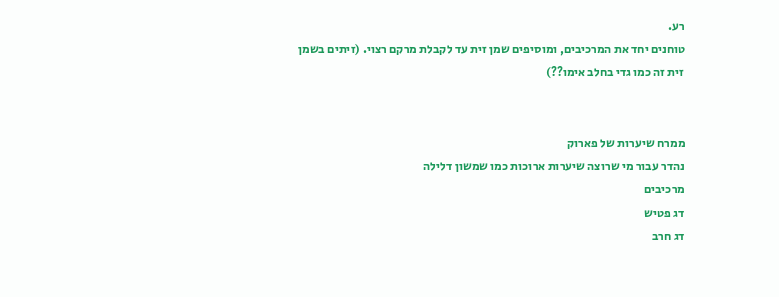רע.
טוחנים יחד את המרכיבים, ומוסיפים שמן זית עד לקבלת מרקם רצוי. (זיתים בשמן זית זה כמו גדי בחלב אימו??)


ממרח שיערות של פארוק
נהדר עבור מי שרוצה שיערות ארוכות כמו שמשון דלילה
מרכיבים
דג פטיש
דג חרב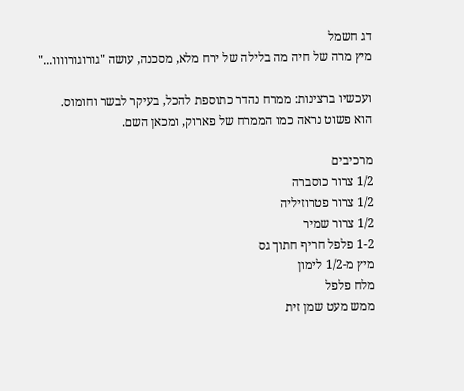דג חשמל
מיץ מרה של חיה מה בלילה של ירח מלא, מסכנה, עושה "גורוגורוווו..."

ועכשיו ברצינות: ממרח נהדר כתוספת להכל, בעיקר לבשר וחומוס.
הוא פשוט נראה כמו הממרח של פארוק, ומכאן השם.

מרכיבים
1/2 צרור כוסברה
1/2 צרור פטרוזיליה
1/2 צרור שמיר
1-2 פלפל חריף חתוך גס
מיץ מ-1/2 לימון
מלח פלפל
ממש מעט שמן זית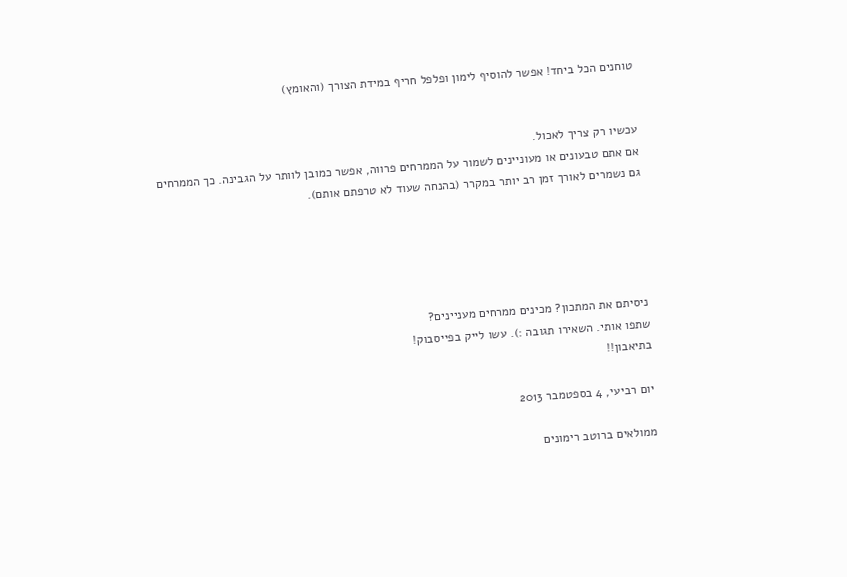טוחנים הכל ביחד! אפשר להוסיף לימון ופלפל חריף במידת הצורך (והאומץ)


עכשיו רק צריך לאכול.
אם אתם טבעונים או מעוניינים לשמור על הממרחים פרווה, אפשר כמובן לוותר על הגבינה. כך הממרחים גם נשמרים לאורך זמן רב יותר במקרר (בהנחה שעוד לא טרפתם אותם).





ניסיתם את המתכון? מכינים ממרחים מעניינים?
שתפו אותי. השאירו תגובה :). עשו לייק בפייסבוק!
בתיאבון!!

יום רביעי, 4 בספטמבר 2013

ממולאים ברוטב רימונים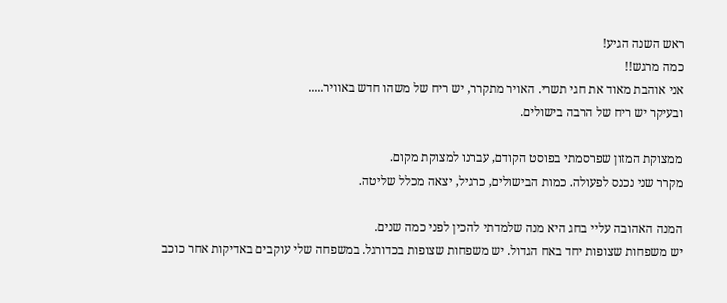ראש השנה הגיע!
כמה מרגש!!
אני אוהבת מאוד את חגי תשרי. האויר מתקרר, יש ריח של משהו חדש באוויר.....
ובעיקר יש ריח של הרבה בישולים.

ממצוקת המזון שפרסמתי בפוסט הקודם, עברנו למצוקת מקום.
מקרר שני נכנס לפעולה. כמות הבישולים, כרגיל, יצאה מכלל שליטה.

המנה האהובה עליי בחג היא מנה שלמדתי להכין לפני כמה שנים.
יש משפחות שצופות יחד באח הגדול. יש משפחות שצופות בכדורגל. במשפחה שלי עוקבים באדיקות אחר כוכב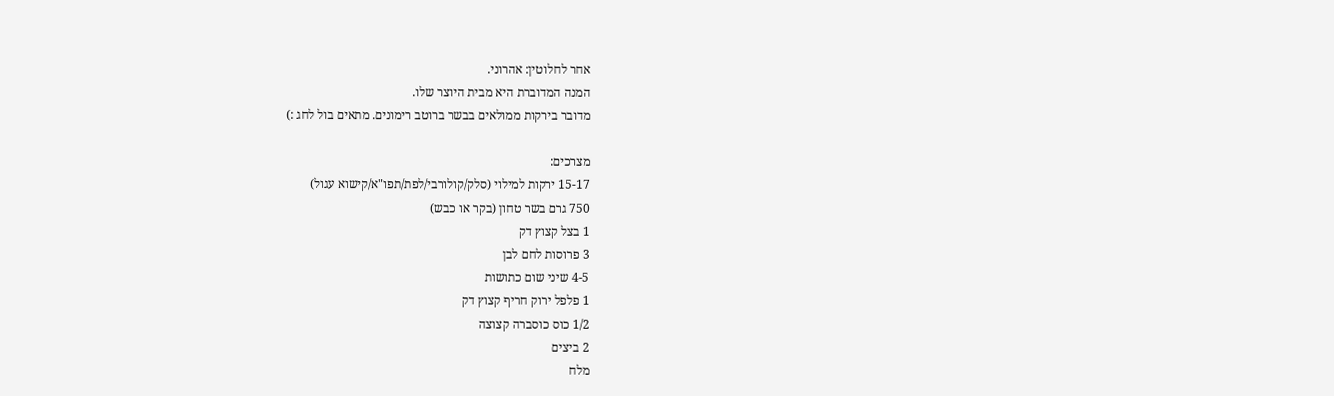אחר לחלוטין: אהרוני.
המנה המדוברת היא מבית היוצר שלו.
מדובר בירקות ממולאים בבשר ברוטב רימונים. מתאים בול לחג :)

מצרכים:
15-17 ירקות למילוי (סלק/קולורבי/לפת/תפו"א/קישוא עגול)
750 גרם בשר טחון (בקר או כבש)
1 בצל קצוץ דק
3 פרוסות לחם לבן
4-5 שיני שום כתושות
1 פלפל ירוק חריף קצוץ דק
1/2 כוס כוסברה קצוצה
2 ביצים
מלח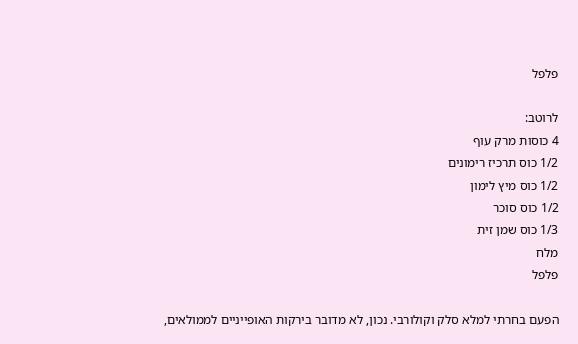פלפל

לרוטב:
4 כוסות מרק עוף
1/2 כוס תרכיז רימונים
1/2 כוס מיץ לימון
1/2 כוס סוכר
1/3 כוס שמן זית
מלח
פלפל

הפעם בחרתי למלא סלק וקולורבי. נכון, לא מדובר בירקות האופייניים לממולאים,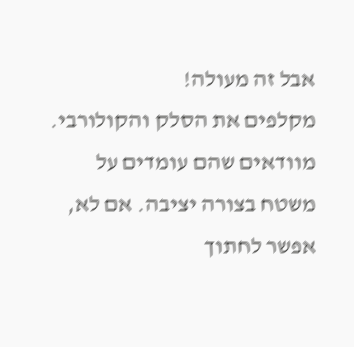אבל זה מעולה!
מקלפים את הסלק והקולורבי. מוודאים שהם עומדים על משטח בצורה יציבה. אם לא, אפשר לחתוך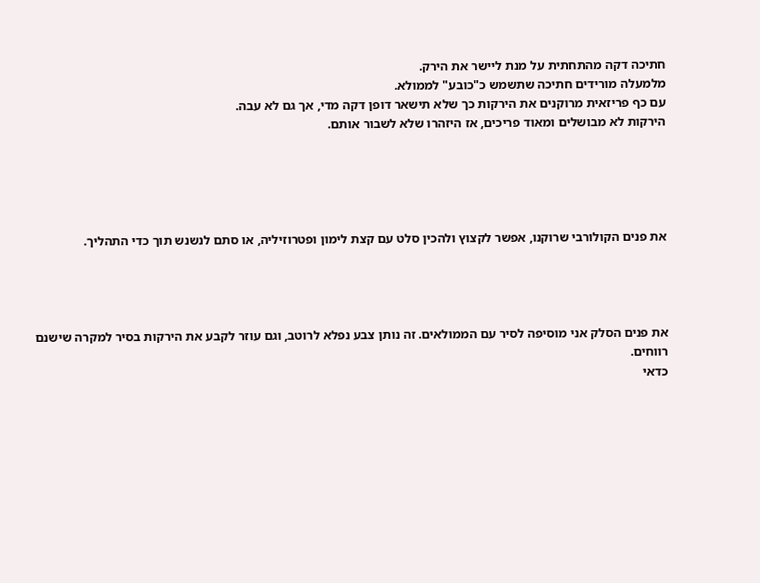חתיכה דקה מהתחתית על מנת ליישר את הירק.
מלמעלה מורידים חתיכה שתשמש כ"כובע" לממולא.
עם כף פריזאית מרוקנים את הירקות כך שלא תישאר דופן דקה מדי, אך גם לא עבה.
הירקות לא מבושלים ומאוד פריכים, אז היזהרו שלא לשבור אותם.





את פנים הקולורבי שרוקנו, אפשר לקצוץ ולהכין סלט עם קצת לימון ופטרוזיליה, או סתם לנשנש תוך כדי התהליך.




את פנים הסלק אני מוסיפה לסיר עם הממולאים. זה נותן צבע נפלא לרוטב, וגם עוזר לקבע את הירקות בסיר למקרה שישנם רווחים.
כדאי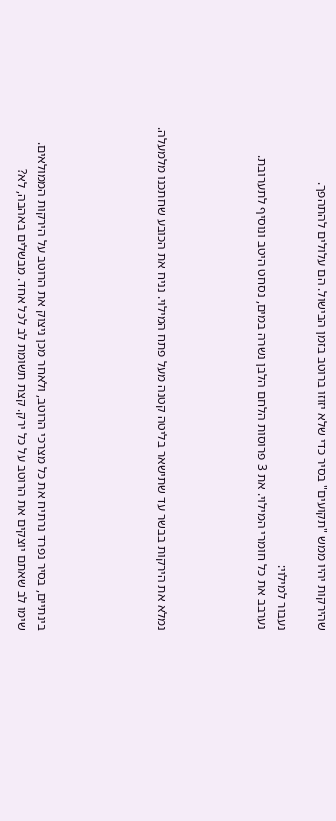שהירקות יהיו ממש "תקועים" בסיר כדי שלא יזוזו ברוטב בזמן הבישול. הם עלולים להתהפך.

נעבור למילוי:
נערבב את כל חומרי המילוי. את 3 פרוסות הלחם הלבן נשרה במים, נסחט היטב ונוסיף לתערובת.




נמלא את הירקות בבשר עד שתישאר בליטה קטנה מעל פתח המילוי. נניח את הכובע שחתכנו מלמעלה.





בינתיים, בסיר נפרד נרתיח את כל מצרכי הרוטב, ולאחר מכן ניצוק את הרוטב על הירקות הממולאים.
שימו לב שאתם יוצקים את הרוטב על כל ירק. קצת תשומת לב לכל אחד. מבשלים באהבה, לא?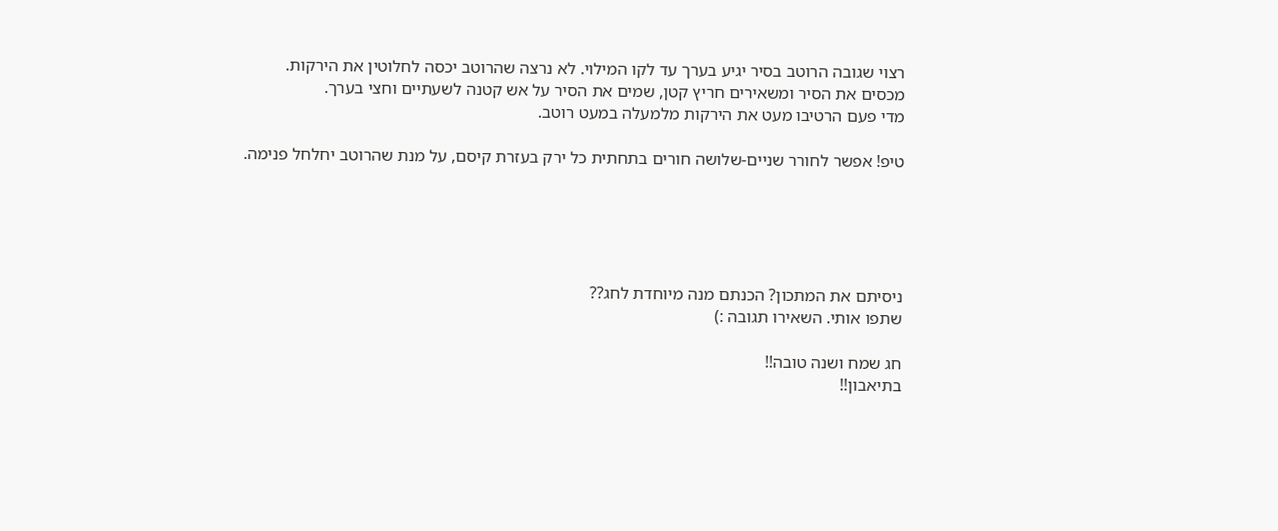רצוי שגובה הרוטב בסיר יגיע בערך עד לקו המילוי. לא נרצה שהרוטב יכסה לחלוטין את הירקות.
מכסים את הסיר ומשאירים חריץ קטן, שמים את הסיר על אש קטנה לשעתיים וחצי בערך.
מדי פעם הרטיבו מעט את הירקות מלמעלה במעט רוטב.

טיפ! אפשר לחורר שניים-שלושה חורים בתחתית כל ירק בעזרת קיסם, על מנת שהרוטב יחלחל פנימה.





ניסיתם את המתכון? הכנתם מנה מיוחדת לחג??
שתפו אותי. השאירו תגובה :)

חג שמח ושנה טובה!!
בתיאבון!!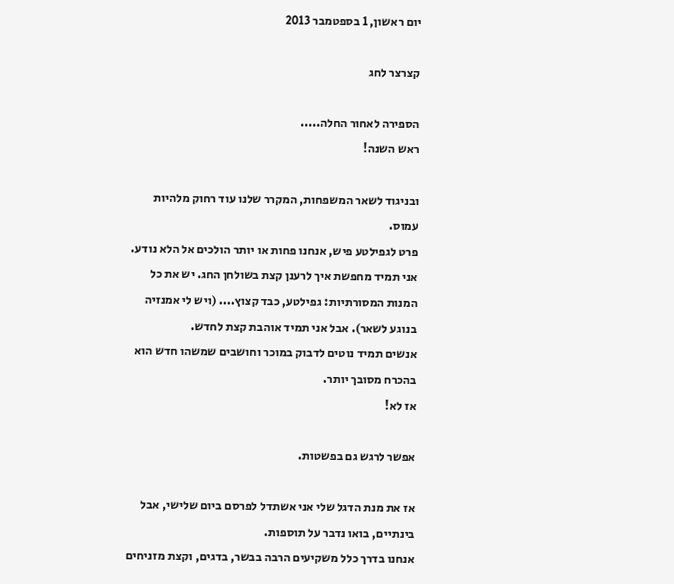יום ראשון, 1 בספטמבר 2013

קצרצר לחג

הספירה לאחור החלה.....
ראש השנה!

ובניגוד לשאר המשפחות, המקרר שלנו עוד רחוק מלהיות עמוס.
פרט לגפילטע פיש, אנחנו פחות או יותר הולכים אל הלא נודע.
אני תמיד מחפשת איך לרענן קצת בשולחן החג. יש את כל המנות המסורתיות: גפילטע, כבד קצוץ.... (ויש לי אמנזיה בנוגע לשאר). אבל אני תמיד אוהבת קצת לחדש.
אנשים תמיד נוטים לדבוק במוכר וחושבים שמשהו חדש הוא בהכרח מסובך יותר.
אז לא!

אפשר לרגש גם בפשטות.

אז את מנת הדגל שלי אני אשתדל לפרסם ביום שלישי, אבל בינתיים, בואו נדבר על תוספות.
אנחנו בדרך כלל משקיעים הרבה בבשר, בדגים, וקצת מזניחים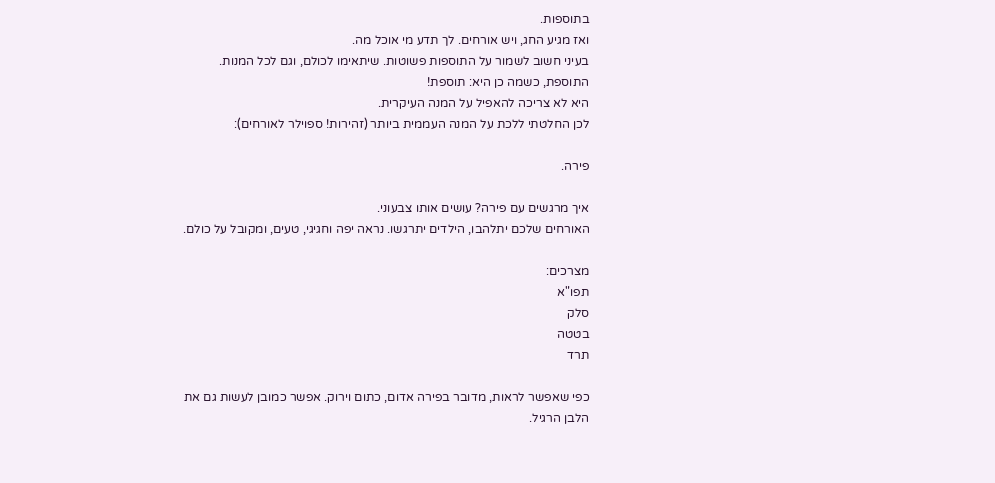בתוספות.
ואז מגיע החג, ויש אורחים. לך תדע מי אוכל מה.
בעיני חשוב לשמור על התוספות פשוטות. שיתאימו לכולם, וגם לכל המנות. התוספת, כשמה כן היא: תוספת!
היא לא צריכה להאפיל על המנה העיקרית.
לכן החלטתי ללכת על המנה העממית ביותר (זהירות! ספוילר לאורחים):

פירה.

איך מרגשים עם פירה? עושים אותו צבעוני.
האורחים שלכם יתלהבו, הילדים יתרגשו. נראה יפה וחגיגי, טעים, ומקובל על כולם.

מצרכים:
תפו"א
סלק
בטטה
תרד

כפי שאפשר לראות, מדובר בפירה אדום, כתום וירוק. אפשר כמובן לעשות גם את הלבן הרגיל.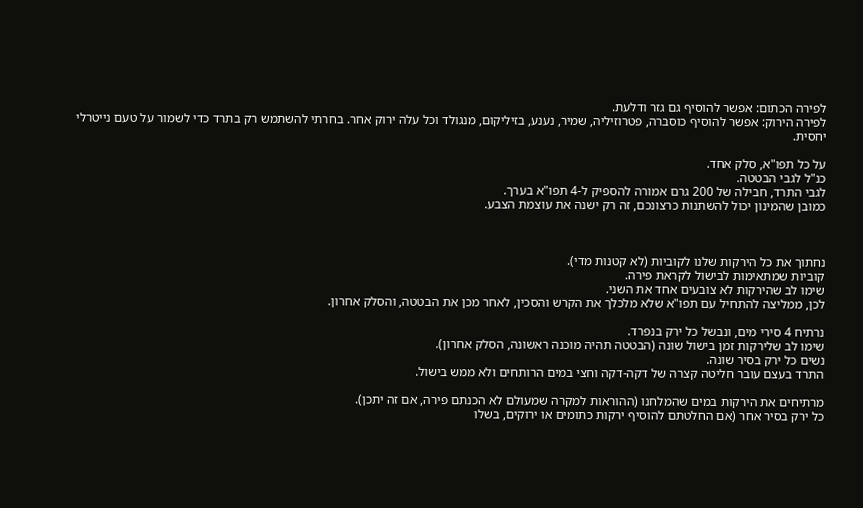לפירה הכתום: אפשר להוסיף גם גזר ודלעת.
לפירה הירוק: אפשר להוסיף כוסברה, פטרוזיליה, שמיר, נענע, בזיליקום, מנגולד וכל עלה ירוק אחר. בחרתי להשתמש רק בתרד כדי לשמור על טעם נייטרלי יחסית.

על כל תפו"א, סלק אחד.
כנ"ל לגבי הבטטה.
לגבי התרד, חבילה של 200 גרם אמורה להספיק ל-4 תפו"א בערך.
כמובן שהמינון יכול להשתנות כרצונכם, זה רק ישנה את עוצמת הצבע.



נחתוך את כל הירקות שלנו לקוביות (לא קטנות מדי).
קוביות שמתאימות לבישול לקראת פירה.
שימו לב שהירקות לא צובעים אחד את השני.
לכן, ממליצה להתחיל עם תפו"א שלא מלכלך את הקרש והסכין, לאחר מכן את הבטטה, והסלק אחרון.

נרתיח 4 סירי מים, ונבשל כל ירק בנפרד.
שימו לב שלירקות זמן בישול שונה (הבטטה תהיה מוכנה ראשונה, הסלק אחרון).
נשים כל ירק בסיר שונה.
התרד בעצם עובר חליטה קצרה של דקה-דקה וחצי במים הרותחים ולא ממש בישול.

מרתיחים את הירקות במים שהמלחנו (ההוראות למקרה שמעולם לא הכנתם פירה, אם זה יתכן).
כל ירק בסיר אחר (אם החלטתם להוסיף ירקות כתומים או ירוקים, בשלו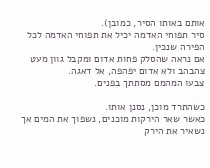אותם באותו הסיר, כמובן).
סיר תפוחי האדמה יכיל את תפוחי האדמה לכל הפירה שנכין.
אם נראה שהסלק פחות אדום ומקבל גוון מעט צהבהב ולא אדום יפהפה, אל דאגה.
צבעו המהמם מסתתך בפנים.

כשהתרד מוכן, נסנן אותו.
כאשר שאר הירקות מוכנים, נשפוך את המים אך נשאיר את הירק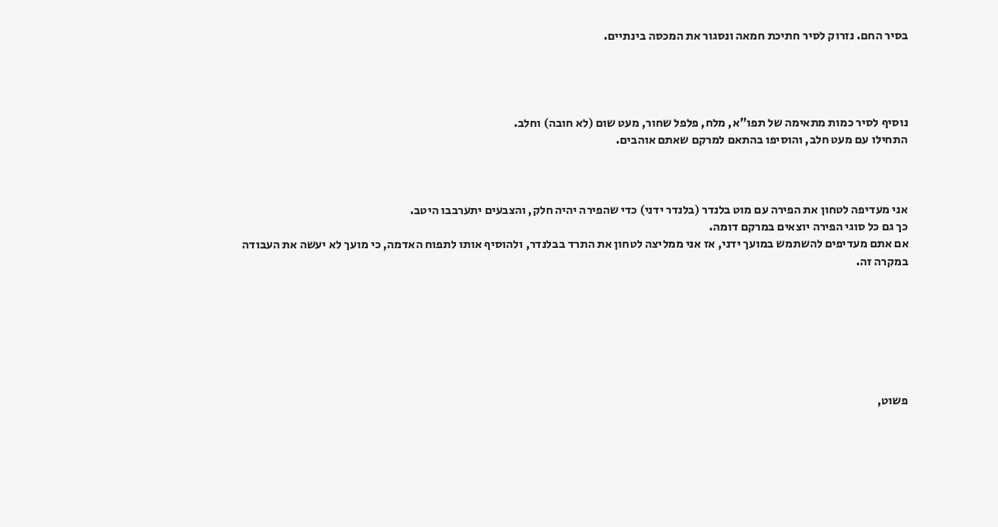בסיר החם. נזרוק לסיר חתיכת חמאה ונסגור את המכסה בינתיים.




נוסיף לסיר כמות מתאימה של תפו"א, מלח, פלפל שחור, מעט שום (לא חובה) וחלב.
התחילו עם מעט חלב, והוסיפו בהתאם למרקם שאתם אוהבים.



אני מעדיפה לטחון את הפירה עם מוט בלנדר (בלנדר ידני) כדי שהפירה יהיה חלק, והצבעים יתערבבו היטב.
כך גם כל סוגי הפירה יוצאים במרקם דומה.
אם אתם מעדיפים להשתמש במועך ידני, אז אני ממליצה לטחון את התרד בבלנדר, ולהוסיף אותו לתפוח האדמה, כי מועך לא יעשה את העבודה במקרה זה.







פשוט,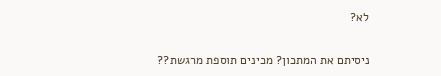לא?

ניסיתם את המתכון? מכינים תוספת מרגשת??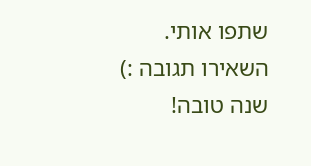שתפו אותי. השאירו תגובה :)
שנה טובה!